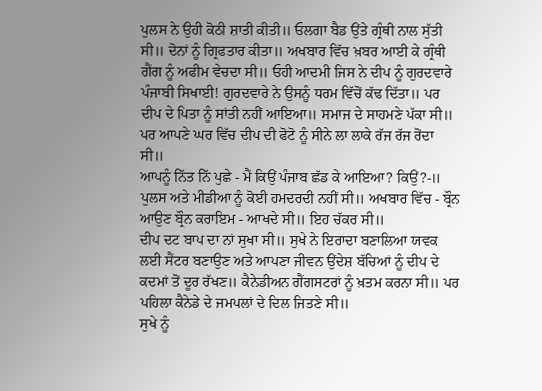ਪੁਲਸ ਨੇ ਉਹੀ ਕੋਠੀ ਸ਼ਾਤੀ ਕੀਤੀ॥ ਓਲਗਾ ਬੈਡ ਉਂਤੇ ਗ੍ਰੰਥੀ ਨਾਲ ਸੁੱਤੀ ਸੀ॥ ਦੋਨਾਂ ਨੂੰ ਗ੍ਰਿਫਤਾਰ ਕੀਤਾ॥ ਅਖਬਾਰ ਵਿੱਚ ਖ਼ਬਰ ਆਈ ਕੇ ਗ੍ਰੰਥੀ ਗੈਂਗ ਨੂੰ ਅਫੀਮ ਵੇਚਦਾ ਸੀ॥ ਓਹੀ ਆਦਮੀ ਜਿਸ ਨੇ ਦੀਪ ਨੂੰ ਗੁਰਦਵਾਰੇ ਪੰਜਾਬੀ ਸਿਖਾਈ! ਗੁਰਦਵਾਰੇ ਨੇ ਉਸਨੂੰ ਧਰਮ ਵਿੱਚੋਂ ਕੱਢ ਦਿੱਤਾ॥ ਪਰ ਦੀਪ ਦੇ ਪਿਤਾ ਨੂੰ ਸਾਂਤੀ ਨਹੀਂ ਆਇਆ॥ ਸਮਾਜ ਦੇ ਸਾਹਮਣੇ ਪੱਕਾ ਸੀ॥ ਪਰ ਆਪਣੇ ਘਰ ਵਿੱਚ ਦੀਪ ਦੀ ਫੋਟੋ ਨੂੰ ਸੀਨੇ ਲਾ ਲਾਕੇ ਰੱਜ ਰੱਜ ਰੋਂਦਾ ਸੀ॥
ਆਪਨੂੰ ਨਿੱਤ ਨਿੱ ਪੁਛੇ ‐ ਮੈਂ ਕਿਉਂ ਪੰਜਾਬ ਛੱਡ ਕੇ ਆਇਆ? ਕਿਉਂ?-॥
ਪੁਲਸ ਅਤੇ ਮੀਡੀਆ ਨੂੰ ਕੋਈ ਹਮਦਰਦੀ ਨਹੀਂ ਸੀ॥ ਅਖਬਾਰ ਵਿੱਚ ‐ ਬ੍ਰੌਨ ਆਉਣ ਬ੍ਰੌਨ ਕਰਾਇਮ ‐ ਆਖਦੇ ਸੀ॥ ਇਹ ਚੱਕਰ ਸੀ॥
ਦੀਪ ਦਟ ਬਾਪ ਦਾ ਨਾਂ ਸੁਖਾ ਸੀ॥ ਸੁਖੇ ਨੇ ਇਰਾਦਾ ਬਣਾਲਿਆ ਯਵਕ ਲਈ ਸੈਂਟਰ ਬਣਾਉਣ ਅਤੇ ਆਪਣਾ ਜੀਵਨ ਉਂਦੇਸ਼ ਬੱਚਿਆਂ ਨੂੰ ਦੀਪ ਦੇ ਕਦਮਾਂ ਤੋਂ ਦੂਰ ਰੱਖਣ॥ ਕੈਨੇਡੀਅਨ ਗੈਂਗਸਟਰਾਂ ਨੂੰ ਖ਼ਤਮ ਕਰਨਾ ਸੀ॥ ਪਰ ਪਹਿਲਾ ਕੈਨੇਡੇ ਦੇ ਜਮਪਲਾਂ ਦੇ ਦਿਲ ਜਿਤਣੇ ਸੀ॥
ਸੁਖੇ ਨੂੰ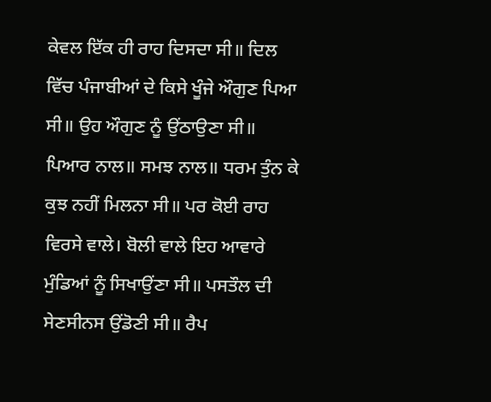ਕੇਵਲ ਇੱਕ ਹੀ ਰਾਹ ਦਿਸਦਾ ਸੀ॥ ਦਿਲ ਵਿੱਚ ਪੰਜਾਬੀਆਂ ਦੇ ਕਿਸੇ ਖੂੰਜੇ ਔਗੁਣ ਪਿਆ ਸੀ॥ ਉਹ ਔਗੁਣ ਨੂੰ ਉਂਠਾਉਣਾ ਸੀ॥ ਪਿਆਰ ਨਾਲ॥ ਸਮਝ ਨਾਲ॥ ਧਰਮ ਤੁੰਨ ਕੇ ਕੁਝ ਨਹੀਂ ਮਿਲਨਾ ਸੀ॥ ਪਰ ਕੋਈ ਰਾਹ ਵਿਰਸੇ ਵਾਲੇ। ਬੋਲੀ ਵਾਲੇ ਇਹ ਆਵਾਰੇ ਮੁੰਡਿਆਂ ਨੂੰ ਸਿਖਾਉਂਣਾ ਸੀ॥ ਪਸਤੌਲ ਦੀ ਸੇਣਸੀਨਸ ਉਂਡੋਣੀ ਸੀ॥ ਰੈਪ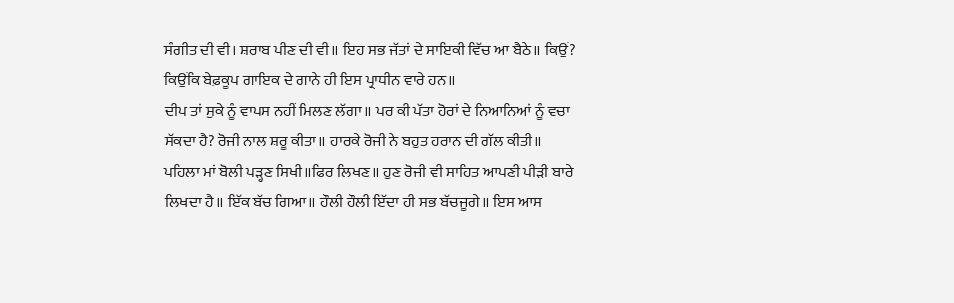ਸੰਗੀਤ ਦੀ ਵੀ। ਸ਼ਰਾਬ ਪੀਣ ਦੀ ਵੀ॥ ਇਹ ਸਭ ਜੱਤਾਂ ਦੇ ਸਾਇਕੀ ਵਿੱਚ ਆ ਬੈਠੇ॥ ਕਿਉਂ? ਕਿਉਂਕਿ ਬੇਫ਼ਕੂਪ ਗਾਇਕ ਦੇ ਗਾਨੇ ਹੀ ਇਸ ਪ੍ਰਾਧੀਨ ਵਾਰੇ ਹਨ॥
ਦੀਪ ਤਾਂ ਸੁਕੇ ਨੂੰ ਵਾਪਸ ਨਹੀਂ ਮਿਲਣ ਲੱਗਾ॥ ਪਰ ਕੀ ਪੱਤਾ ਹੋਰਾਂ ਦੇ ਨਿਆਨਿਆਂ ਨੂੰ ਵਚਾ ਸੱਕਦਾ ਹੈ? ਰੋਜੀ ਨਾਲ ਸ਼ਰੂ ਕੀਤਾ॥ ਹਾਰਕੇ ਰੋਜੀ ਨੇ ਬਹੁਤ ਹਰਾਨ ਦੀ ਗੱਲ ਕੀਤੀ॥
ਪਹਿਲਾ ਮਾਂ ਬੋਲੀ ਪੜ੍ਹਣ ਸਿਖੀ॥ਫਿਰ ਲਿਖਣ॥ ਹੁਣ ਰੋਜੀ ਵੀ ਸਾਹਿਤ ਆਪਣੀ ਪੀੜੀ ਬਾਰੇ ਲਿਖਦਾ ਹੈ॥ ਇੱਕ ਬੱਚ ਗਿਆ॥ ਹੌਲੀ ਹੌਲੀ ਇੱਦਾ ਹੀ ਸਭ ਬੱਚਜੂਗੇ॥ ਇਸ ਆਸ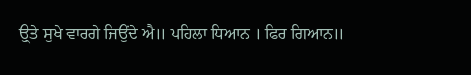ਉ੍ਤੇ ਸੁਖੇ ਵਾਰਗੇ ਜਿਉਂਦੇ ਐ॥ ਪਹਿਲਾ ਧਿਆਨ । ਫਿਰ ਗਿਆਨ॥